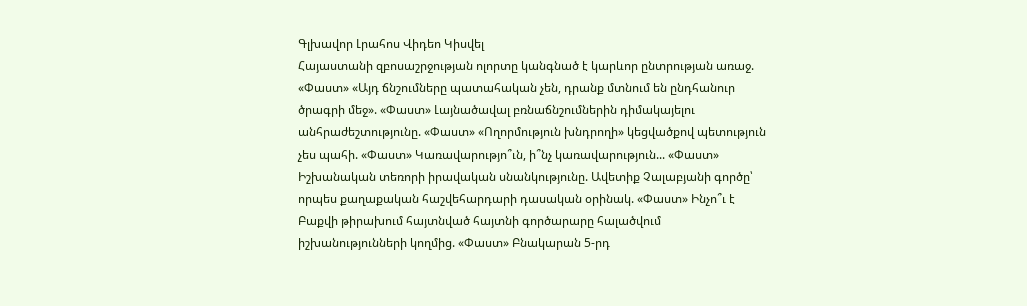Գլխավոր Լրահոս Վիդեո Կիսվել
Հայաստանի զբոսաշրջության ոլորտը կանգնած է կարևոր ընտրության առաջ. «Փաստ» «Այդ ճնշումները պատահական չեն, դրանք մտնում են ընդհանուր ծրագրի մեջ». «Փաստ» Լայնածավալ բռնաճնշումներին դիմակայելու անհրաժեշտությունը. «Փաստ» «Ողորմություն խնդրողի» կեցվածքով պետություն չես պահի. «Փաստ» Կառավարությո՞ւն, ի՞նչ կառավարություն... «Փաստ» Իշխանական տեռորի իրավական սնանկությունը. Ավետիք Չալաբյանի գործը՝ որպես քաղաքական հաշվեհարդարի դասական օրինակ. «Փաստ» Ինչո՞ւ է Բաքվի թիրախում հայտնված հայտնի գործարարը հալածվում իշխանությունների կողմից. «Փաստ» Բնակարան 5-րդ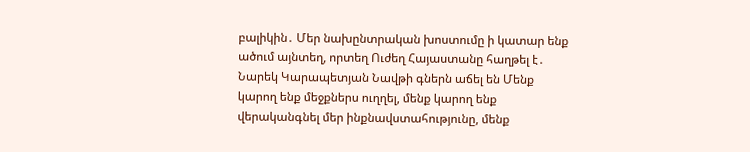բալիկին․ Մեր նախընտրական խոստումը ի կատար ենք ածում այնտեղ, որտեղ Ուժեղ Հայաստանը հաղթել է․ Նարեկ Կարապետյան Նավթի գներն աճել են Մենք կարող ենք մեջքներս ուղղել, մենք կարող ենք վերականգնել մեր ինքնավստահությունը, մենք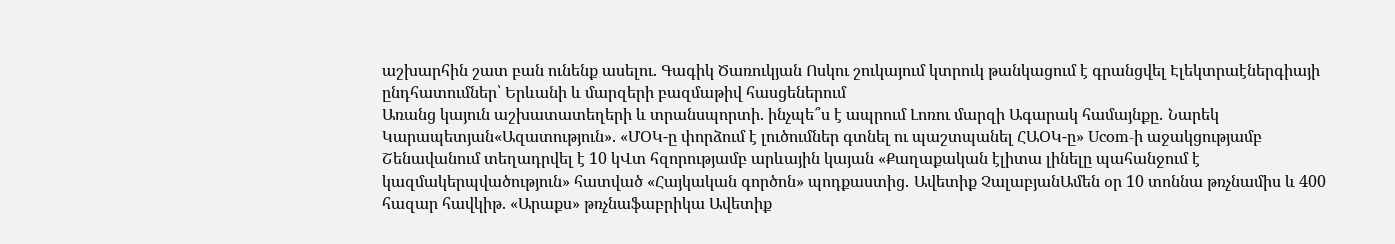աշխարհին շատ բան ունենք ասելու. Գագիկ Ծառուկյան Ոսկու շուկայում կտրուկ թանկացում է գրանցվել Էլեկտրաէներգիայի ընդհատումներ՝ Երևանի և մարզերի բազմաթիվ հասցեներում
Առանց կայուն աշխատատեղերի և տրանսպորտի. ինչպե՞ս է ապրում Լոռու մարզի Ագարակ համայնքը․ Նարեկ Կարապետյան«Ազատություն». «ՄՕԿ-ը փորձում է լուծումներ գտնել ու պաշտպանել ՀԱՕԿ-ը» Ucom-ի աջակցությամբ Շենավանում տեղադրվել է 10 կՎտ հզորությամբ արևային կայան «Քաղաքական էլիտա լինելը պահանջում է կազմակերպվածություն» հատված «Հայկական գործոն» պոդքաստից․ Ավետիք ՉալաբյանԱմեն օր 10 տոննա թռչնամիս և 400 հազար հավկիթ. «Արաքս» թռչնաֆաբրիկա Ավետիք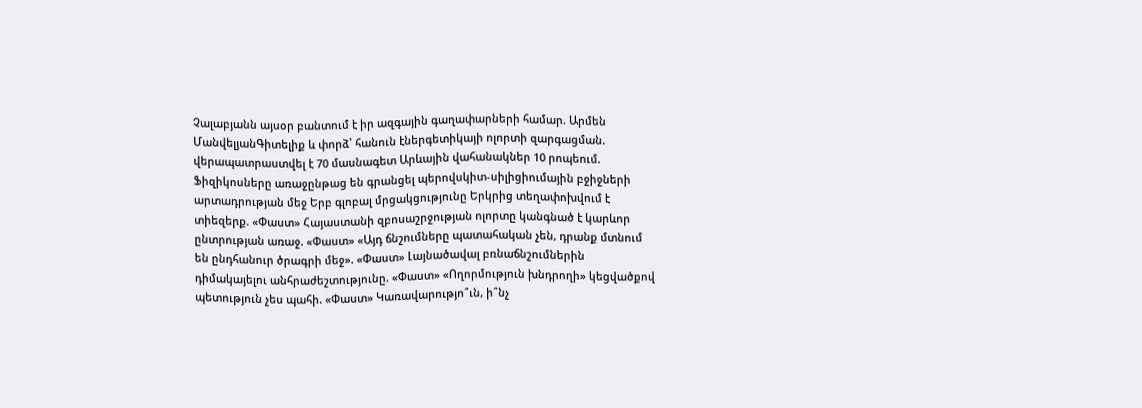Չալաբյանն այսօր բանտում է իր ազգային գաղափարների համար. Արմեն ՄանվելյանԳիտելիք և փորձ՝ հանուն էներգետիկայի ոլորտի զարգացման. վերապատրաստվել է 70 մասնագետ Արևային վահանակներ 10 րոպեում. Ֆիզիկոսները առաջընթաց են գրանցել պերովսկիտ-սիլիցիումային բջիջների արտադրության մեջ Երբ գլոբալ մրցակցությունը Երկրից տեղափոխվում է տիեզերք. «Փաստ» Հայաստանի զբոսաշրջության ոլորտը կանգնած է կարևոր ընտրության առաջ. «Փաստ» «Այդ ճնշումները պատահական չեն, դրանք մտնում են ընդհանուր ծրագրի մեջ». «Փաստ» Լայնածավալ բռնաճնշումներին դիմակայելու անհրաժեշտությունը. «Փաստ» «Ողորմություն խնդրողի» կեցվածքով պետություն չես պահի. «Փաստ» Կառավարությո՞ւն, ի՞նչ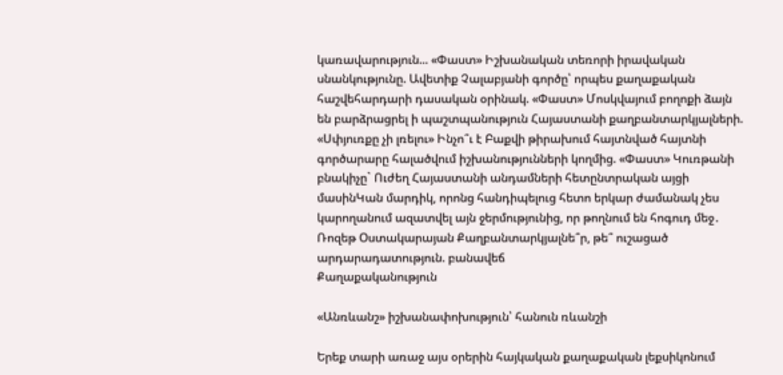կառավարություն... «Փաստ» Իշխանական տեռորի իրավական սնանկությունը. Ավետիք Չալաբյանի գործը՝ որպես քաղաքական հաշվեհարդարի դասական օրինակ. «Փաստ» Մոսկվայում բողոքի ձայն են բարձրացրել ի պաշտպանություն Հայաստանի քաղբանտարկյալների. «Սփյուռքը չի լռելու» Ինչո՞ւ է Բաքվի թիրախում հայտնված հայտնի գործարարը հալածվում իշխանությունների կողմից. «Փաստ» Կուռթանի բնակիչը` Ուժեղ Հայաստանի անդամների հետընտրական այցի մասինԿան մարդիկ, որոնց հանդիպելուց հետո երկար ժամանակ չես կարողանում ազատվել այն ջերմությունից, որ թողնում են հոգուդ մեջ․ Ռոզեթ Օստակարայան Քաղբանտարկյալնե՞ր, թե՞ ուշացած արդարադատություն. բանավեճ
Քաղաքականություն

«Անռևանշ» իշխանափոխություն՝ հանուն ռևանշի

Երեք տարի առաջ այս օրերին հայկական քաղաքական լեքսիկոնում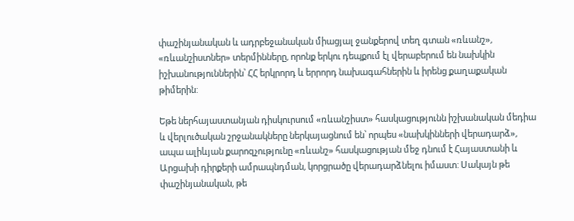փաշինյանական և ադրբեջանական միացյալ ջանքերով տեղ գտան «ռևանշ», «ռևանշիստներ» տերմինները, որոնք երկու դեպքում էլ վերաբերում են նախկին իշխանություններին՝ ՀՀ երկրորդ և երրորդ նախագահներին և իրենց քաղաքական թիմերին:

Եթե ներհայաստանյան դիսկուրսում «ռևանշիստ» հասկացությունն իշխանական մեդիա և վերլուծական շրջանակները ներկայացնում են՝ որպես «նախկինների վերադարձ», ապա ալիևյան քարոզչությունը «ռևանշ» հասկացության մեջ դնում է Հայաստանի և Արցախի դիրքերի ամրապնդման, կորցրածը վերադարձնելու իմաստ: Սակայն թե փաշինյանական, թե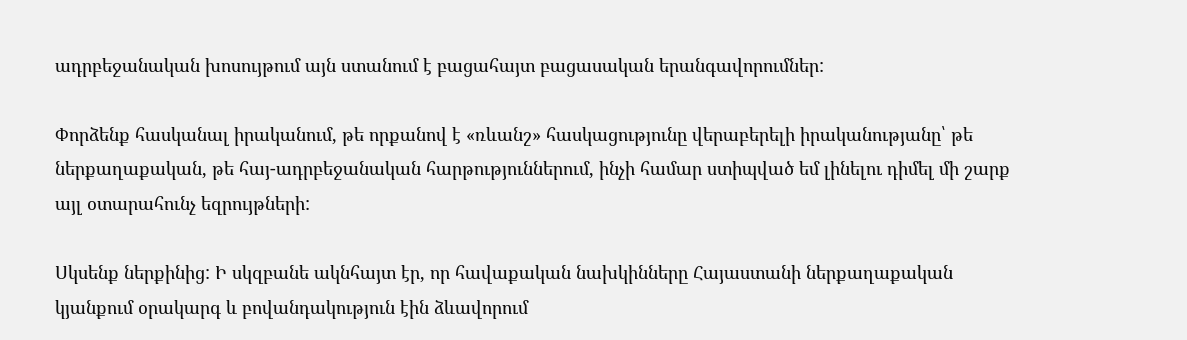ադրբեջանական խոսույթում այն ստանում է բացահայտ բացասական երանգավորումներ:

Փորձենք հասկանալ իրականում, թե որքանով է «ռևանշ» հասկացությունը վերաբերելի իրականությանը՝ թե ներքաղաքական, թե հայ-ադրբեջանական հարթություններում, ինչի համար ստիպված եմ լինելու դիմել մի շարք այլ օտարահունչ եզրույթների:

Սկսենք ներքինից: Ի սկզբանե ակնհայտ էր, որ հավաքական նախկինները Հայաստանի ներքաղաքական կյանքում օրակարգ և բովանդակություն էին ձևավորում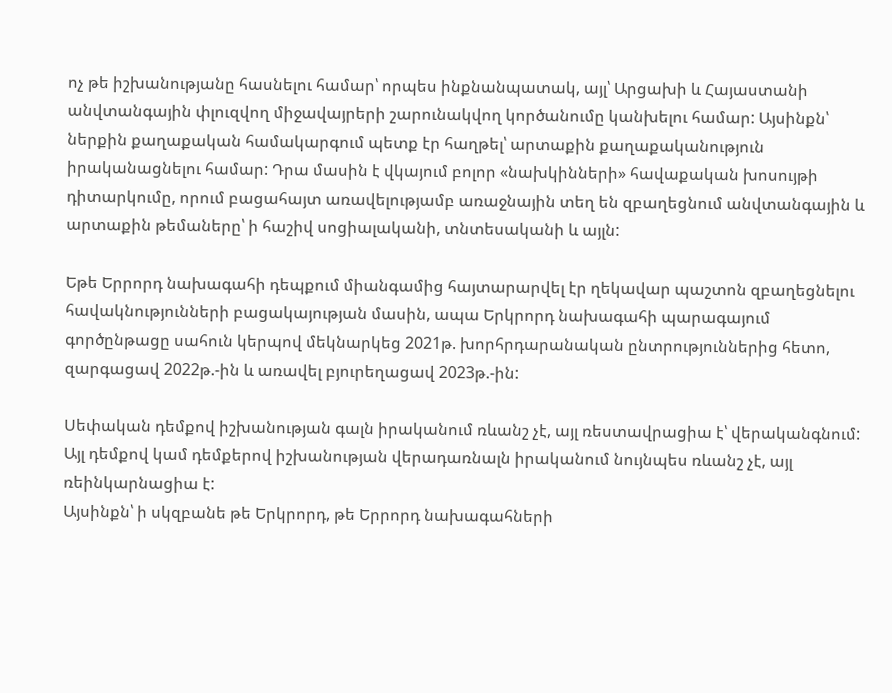ոչ թե իշխանությանը հասնելու համար՝ որպես ինքնանպատակ, այլ՝ Արցախի և Հայաստանի անվտանգային փլուզվող միջավայրերի շարունակվող կործանումը կանխելու համար: Այսինքն՝ ներքին քաղաքական համակարգում պետք էր հաղթել՝ արտաքին քաղաքականություն իրականացնելու համար: Դրա մասին է վկայում բոլոր «նախկինների» հավաքական խոսույթի դիտարկումը, որում բացահայտ առավելությամբ առաջնային տեղ են զբաղեցնում անվտանգային և արտաքին թեմաները՝ ի հաշիվ սոցիալականի, տնտեսականի և այլն:

Եթե Երրորդ նախագահի դեպքում միանգամից հայտարարվել էր ղեկավար պաշտոն զբաղեցնելու հավակնությունների բացակայության մասին, ապա Երկրորդ նախագահի պարագայում գործընթացը սահուն կերպով մեկնարկեց 2021թ. խորհրդարանական ընտրություններից հետո, զարգացավ 2022թ.-ին և առավել բյուրեղացավ 2023թ.-ին:

Սեփական դեմքով իշխանության գալն իրականում ռևանշ չէ, այլ ռեստավրացիա է՝ վերականգնում: Այլ դեմքով կամ դեմքերով իշխանության վերադառնալն իրականում նույնպես ռևանշ չէ, այլ ռեինկարնացիա է:
Այսինքն՝ ի սկզբանե թե Երկրորդ, թե Երրորդ նախագահների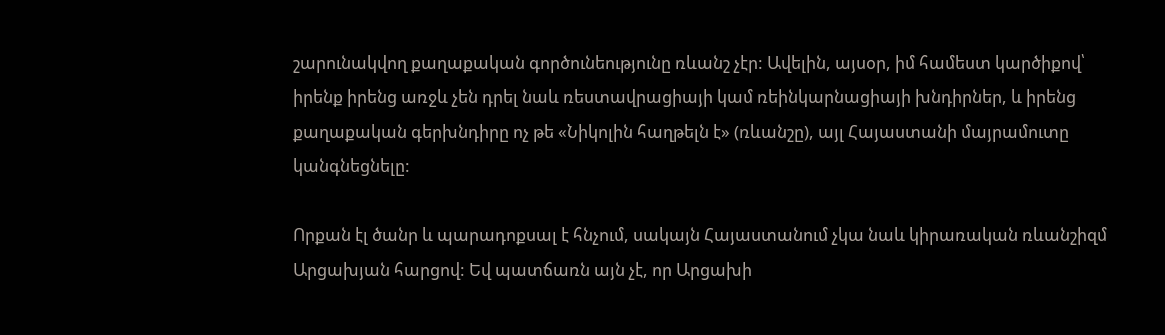շարունակվող քաղաքական գործունեությունը ռևանշ չէր: Ավելին, այսօր, իմ համեստ կարծիքով՝ իրենք իրենց առջև չեն դրել նաև ռեստավրացիայի կամ ռեինկարնացիայի խնդիրներ, և իրենց քաղաքական գերխնդիրը ոչ թե «Նիկոլին հաղթելն է» (ռևանշը), այլ Հայաստանի մայրամուտը կանգնեցնելը:

Որքան էլ ծանր և պարադոքսալ է հնչում, սակայն Հայաստանում չկա նաև կիրառական ռևանշիզմ Արցախյան հարցով: Եվ պատճառն այն չէ, որ Արցախի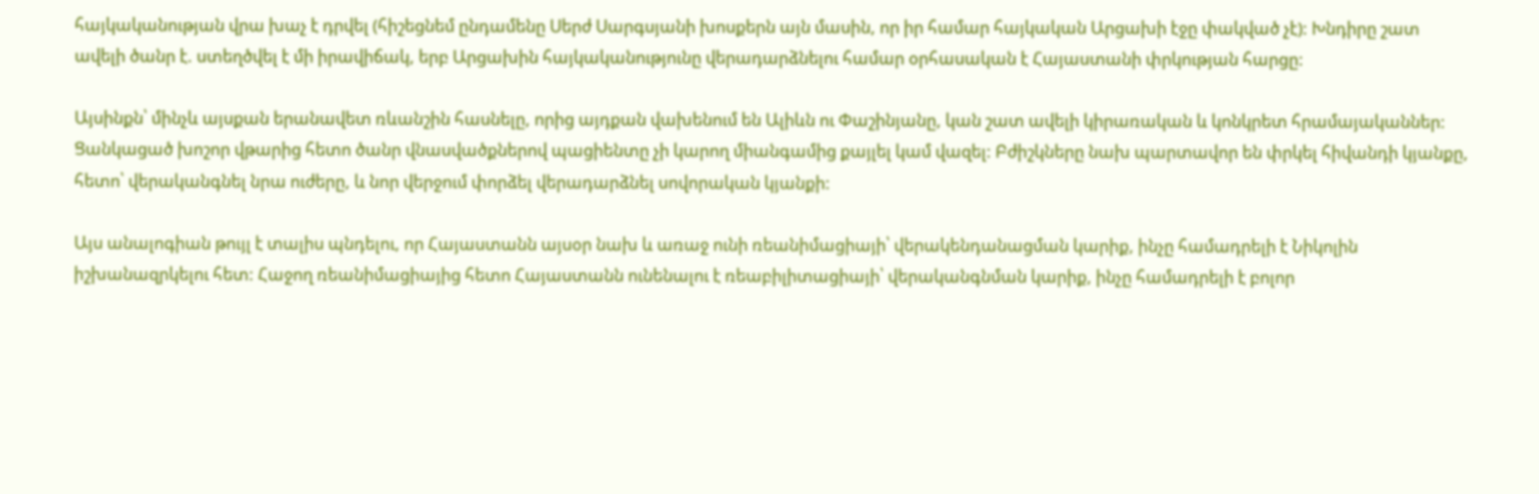հայկականության վրա խաչ է դրվել (հիշեցնեմ ընդամենը Սերժ Սարգսյանի խոսքերն այն մասին, որ իր համար հայկական Արցախի էջը փակված չէ): Խնդիրը շատ ավելի ծանր է. ստեղծվել է մի իրավիճակ, երբ Արցախին հայկականությունը վերադարձնելու համար օրհասական է Հայաստանի փրկության հարցը:

Այսինքն՝ մինչև այսքան երանավետ ռևանշին հասնելը, որից այդքան վախենում են Ալիևն ու Փաշինյանը, կան շատ ավելի կիրառական և կոնկրետ հրամայականներ: Ցանկացած խոշոր վթարից հետո ծանր վնասվածքներով պացիենտը չի կարող միանգամից քայլել կամ վազել: Բժիշկները նախ պարտավոր են փրկել հիվանդի կյանքը, հետո՝ վերականգնել նրա ուժերը, և նոր վերջում փորձել վերադարձնել սովորական կյանքի:

Այս անալոգիան թույլ է տալիս պնդելու, որ Հայաստանն այսօր նախ և առաջ ունի ռեանիմացիայի՝ վերակենդանացման կարիք, ինչը համադրելի է Նիկոլին իշխանազրկելու հետ: Հաջող ռեանիմացիայից հետո Հայաստանն ունենալու է ռեաբիլիտացիայի՝ վերականգնման կարիք, ինչը համադրելի է բոլոր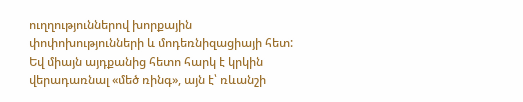ուղղություններով խորքային փոփոխությունների և մոդեռնիզացիայի հետ: Եվ միայն այդքանից հետո հարկ է կրկին վերադառնալ «մեծ ռինգ», այն է՝ ռևանշի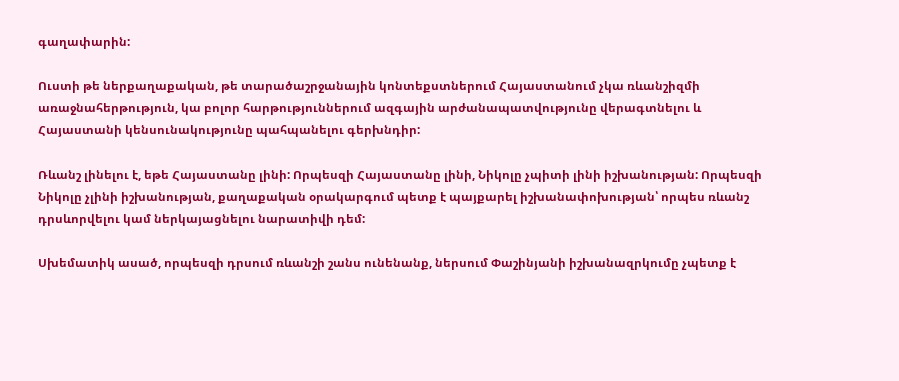գաղափարին:

Ուստի թե ներքաղաքական, թե տարածաշրջանային կոնտեքստներում Հայաստանում չկա ռևանշիզմի առաջնահերթություն, կա բոլոր հարթություններում ազգային արժանապատվությունը վերագտնելու և Հայաստանի կենսունակությունը պահպանելու գերխնդիր:

Ռևանշ լինելու է, եթե Հայաստանը լինի: Որպեսզի Հայաստանը լինի, Նիկոլը չպիտի լինի իշխանության: Որպեսզի Նիկոլը չլինի իշխանության, քաղաքական օրակարգում պետք է պայքարել իշխանափոխության՝ որպես ռևանշ դրսևորվելու կամ ներկայացնելու նարատիվի դեմ:

Սխեմատիկ ասած, որպեսզի դրսում ռևանշի շանս ունենանք, ներսում Փաշինյանի իշխանազրկումը չպետք է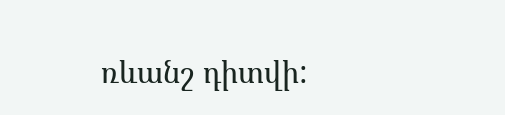ռևանշ դիտվի: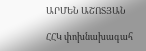ԱՐՄԵՆ ԱՇՈՏՅԱՆ

ՀՀԿ փոխնախագահ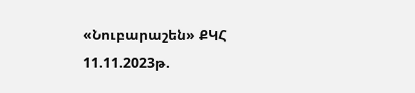«Նուբարաշեն» ՔԿՀ
11.11.2023թ.